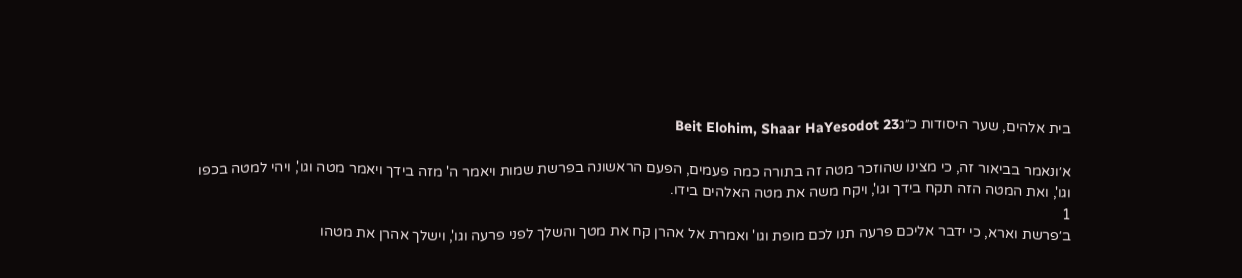בית אלהים, שער היסודות כ״גBeit Elohim, Shaar HaYesodot 23

א׳ונאמר בביאור זה, כי מצינו שהוזכר מטה זה בתורה כמה פעמים, הפעם הראשונה בפרשת שמות ויאמר ה' מזה בידך ויאמר מטה וגו', ויהי למטה בכפו וגו', ואת המטה הזה תקח בידך וגו', ויקח משה את מטה האלהים בידו.
1
ב׳פרשת וארא, כי ידבר אליכם פרעה תנו לכם מופת וגו' ואמרת אל אהרן קח את מטך והשלך לפני פרעה וגו', וישלך אהרן את מטהו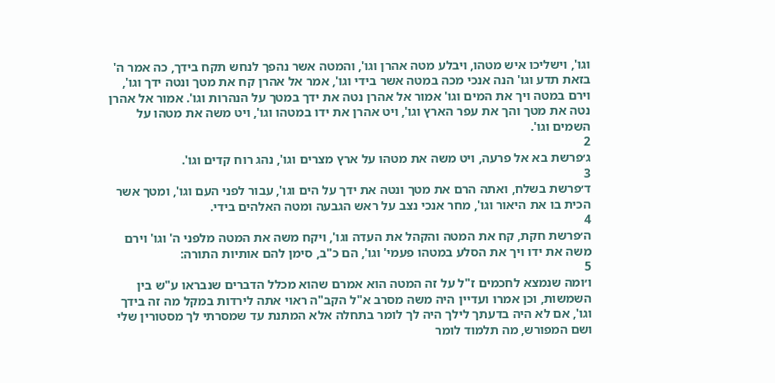וגו', וישליכו איש מטהו, ויבלע מטה אהרן וגו', והמטה אשר נהפך לנחש תקח בידך, כה אמר ה' בזאת תדע וגו' הנה אנכי מכה במטה אשר בידי וגו', אמר אל אהרן קח את מטך ונטה ידך וגו', וירם במטה ויך את המים וגו' אמור אל אהרן נטה את ידך במטך על הנהרות וגו'. אמור אל אהרן נטה את מטך והך את עפר הארץ וגו', ויט אהרן את ידו במטהו וגו', ויט משה את מטהו על השמים וגו'.
2
ג׳פרשת בא אל פרעה, ויט משה את מטהו על ארץ מצרים וגו', נהג רוח קדים וגו'.
3
ד׳פרשת בשלח, ואתה הרם את מטך ונטה את ידך על הים וגו', עבור לפני העם וגו', ומטך אשר הכית בו את היאור וגו', מחר אנכי נצב על ראש הגבעה ומטה האלהים בידי.
4
ה׳פרשת חקת, קח את המטה והקהל את העדה וגו', ויקח משה את המטה מלפני ה' וגו' וירם משה את ידו ויך את הסלע במטהו פעמי' וגו', הם כ"ב, סימן להם אותיות התורה:
5
ו׳ומה שנמצא לחכמים ז"ל על זה המטה הוא אמרם שהוא מכלל הדברים שנבראו ע"ש בין השמשות, וכן אמרו ועדיין היה משה מסרב א"ל הקב"ה ראוי אתה לירדות במקל מה זה בידך וגו', אם לא היה בדעתך לילך היה לך לומר בתחלה אלא המתנת עד שמסרתי לך מסטורין שלי ושם המפורש, מה תלמוד לומר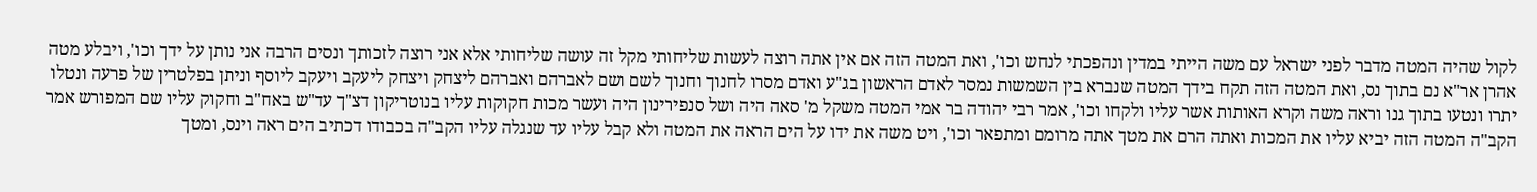לקול שהיה המטה מדבר לפני ישראל עם משה הייתי במדין ונהפכתי לנחש וכו', ואת המטה הזה אם אין אתה רוצה לעשות שליחותי מקל זה עושה שליחותי אלא אני רוצה לזכותך ונסים הרבה אני נותן על ידך וכו', ויבלע מטה אהרן אר"א נם בתוך נס, ואת המטה הזה תקח בידך המטה שנברא בין השמשות נמסר לאדם הראשון בג"ע ואדם מסרו לחנוך וחנוך לשם ושם לאברהם ואברהם ליצחק ויצחק ליעקב ויעקב ליוסף וניתן בפלטרין של פרעה ונטלו יתרו ונטעו בתוך גנו וראה משה וקרא האותות אשר עליו ולקחו וכו', אמר רבי יהודה בר אמי המטה משקל מ' סאה היה ושל סנפירינון היה ועשר מכות חקוקות עליו בנוטריקון דצ"ך עד"ש באח"ב וחקוק עליו שם המפורש אמר הקב"ה המטה הזה יביא עליו את המכות ואתה הרם את מטך אתה מרומם ומתפאר וכו', ויט משה את ידו על הים הראה את המטה ולא קבל עליו עד שנגלה עליו הקב"ה בכבודו דכתיב הים ראה וינס, ומטך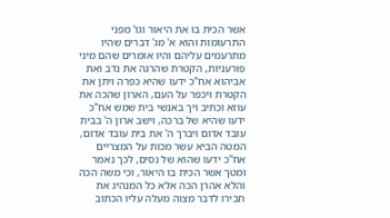אשר הכית בו את היאור וגו' מפני התרעומות והוא א' מג' דברים שהיו מתרעמים עליהם והיו אומרים שהם מיני פורעניות, הקטרת שהרגה את נדב ואת אביהוא אח"כ ידעו שהיא כפרה ויתן את הקטרת ויכפר על העם, הארון שהכה את עוזא וכתיב ויך באנשי בית שמש אח"כ ידעו שהיא של ברכה, וישב ארון ה' בבית עובד אדום ויברך ה' את בית עובד אדום, המטה הביא עשר מכות על המצריים אח"כ ידעו שהוא של נסים, לכך נאמר ומטך אשר הכית בו היאור, וכי משה הכה והלא אהרן הכה אלא כל המנהיג את חבירו לדבר מצוה מעלה עליו הכתוב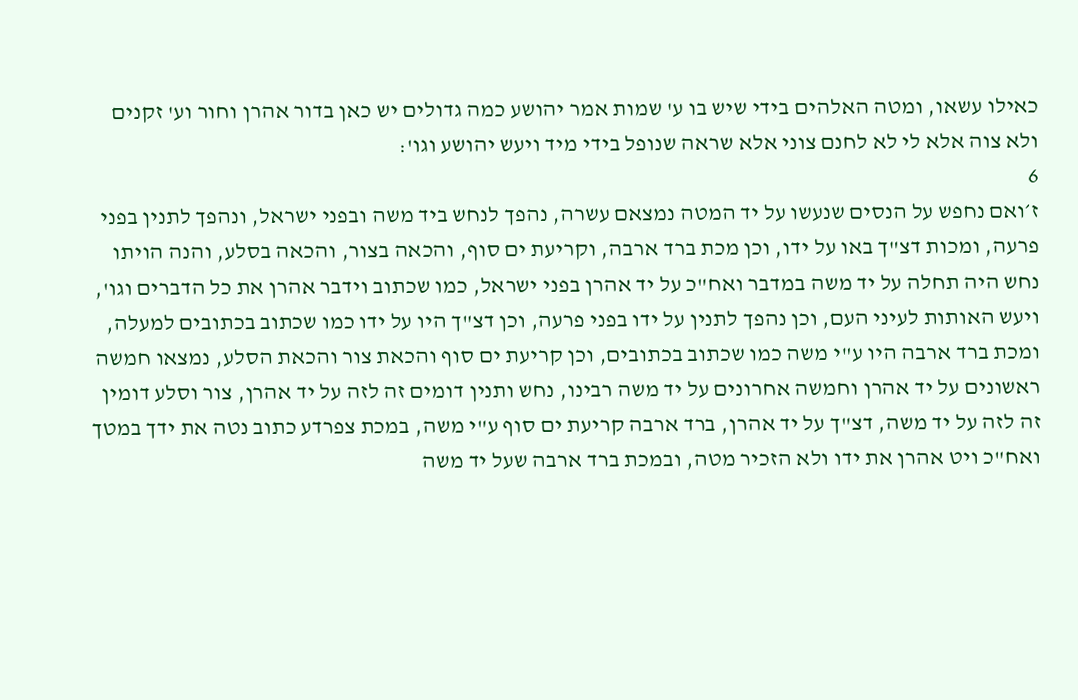כאילו עשאו, ומטה האלהים בידי שיש בו ע' שמות אמר יהושע כמה גדולים יש כאן בדור אהרן וחור וע' זקנים ולא צוה אלא לי לא לחנם צוני אלא שראה שנופל בידי מיד ויעש יהושע וגו':
6
ז׳ואם נחפש על הנסים שנעשו על יד המטה נמצאם עשרה, נהפך לנחש ביד משה ובפני ישראל, ונהפך לתנין בפני פרעה, ומכות דצ"ך באו על ידו, וכן מכת ברד ארבה, וקריעת ים סוף, והכאה בצור, והכאה בסלע, והנה הויתו נחש היה תחלה על יד משה במדבר ואח"כ על יד אהרן בפני ישראל, כמו שכתוב וידבר אהרן את כל הדברים וגו', ויעש האותות לעיני העם, וכן נהפך לתנין על ידו בפני פרעה, וכן דצ"ך היו על ידו כמו שכתוב בכתובים למעלה, ומכת ברד ארבה היו ע"י משה כמו שכתוב בכתובים, וכן קריעת ים סוף והכאת צור והכאת הסלע, נמצאו חמשה ראשונים על יד אהרן וחמשה אחרונים על יד משה רבינו, נחש ותנין דומים זה לזה על יד אהרן, צור וסלע דומין זה לזה על יד משה, דצ"ך על יד אהרן, ברד ארבה קריעת ים סוף ע"י משה, במכת צפרדע כתוב נטה את ידך במטך ואח"כ ויט אהרן את ידו ולא הזכיר מטה, ובמכת ברד ארבה שעל יד משה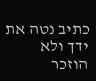כתיב נטה את ידך ולא הוזכר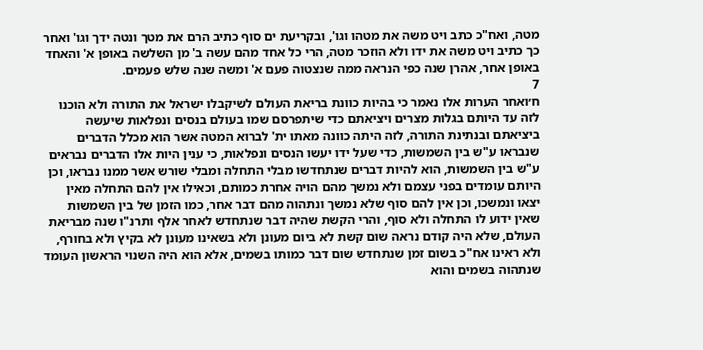מטה, ואח"כ כתב ויט משה את מטהו וגו', ובקריעת ים סוף כתיב הרם את מטך ונטה ידך וגו' ואחר כך כתיב ויט משה את ידו ולא הוזכר מטה, הרי כל אחד מהם עשה ב' מן השלשה באופן א' והאחד באופן אחר, אהרן שנה כפי הנראה ממה שנצטוה פעם א' ומשה שנה שלש פעמים.
7
ח׳ואחר הערות אלו נאמר כי בהיות כוונת בריאת העולם לשיקבלו ישראל את התורה ולא הוכנו לזה עד היותם בגלות מצרים ויציאתם כדי שיתפרסם שמו בעולם בנסים ונפלאות שיעשה ביציאתם ובנתינת התורה, לזה היתה כוונה מאתו ית' לברוא המטה אשר הוא מכלל הדברים שנבראו ע"ש בין השמשות, כדי שעל ידו יעשו הנסים ונפלאות, כי ענין היות אלו הדברים נבראים ע"ש בין השמשות, הוא להיות דברים שנתחדשו מבלי התחלה ומבלי שורש אשר ממנו נבראו, וכן היותם עומדים בפני עצמם ולא נמשך מהם הויה אחרת כמותם, וכאילו אין להם התחלה מאין יצאו ונמשכו, וכן אין להם סוף שלא נמשך ונתהוה מהם דבר אחר, כמו הזמן של בין השמשות שאין ידוע לו התחלה ולא סוף, והרי הקשת שהיה דבר שנתחדש לאחר אלף ותרנ"ו שנה מבריאת העולם, שלא היה קודם נראה שום קשת לא ביום מעונן ולא בשאינו מעונן לא בקיץ ולא בחורף, ולא ראינו אח"כ בשום זמן שנתחדש שום דבר כמותו בשמים, אלא הוא היה השנוי הראשון העומד שנתהוה בשמים והוא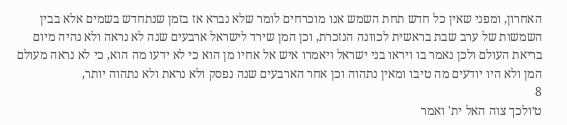האחרון, ומפני שאין כל חדש תחת השמש אנו מוכרחים לומר שלא נברא אז בזמן שנתחדש בשמים אלא בבין השמשות של ערב שבת בראשית לכוונה הנזכרת, וכן המן שירד לישראל ארבעים שנה לא נראה ולא נהיה מיום בריאת העולם ולכן נאמר בו ויראו בני ישראל ויאמרו איש אל אחיו מן הוא כי לא ידעו מה הוא, כי לא נראה מעולם המן ולא היו יודעים מה טיבו ומאין נתהוה וכן אחר הארבעים שנה נפסק ולא נראת ולא נתהוה יותר,
8
ט׳ולכך צוה האל ית' ואמר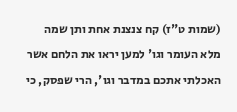(שמות ט"ז) קח צנצנת אחת ותן שמה מלא העומר וגו' למען יראו את הלחם אשר האכלתי אתכם במדבר וגו', הרי שפסק, כי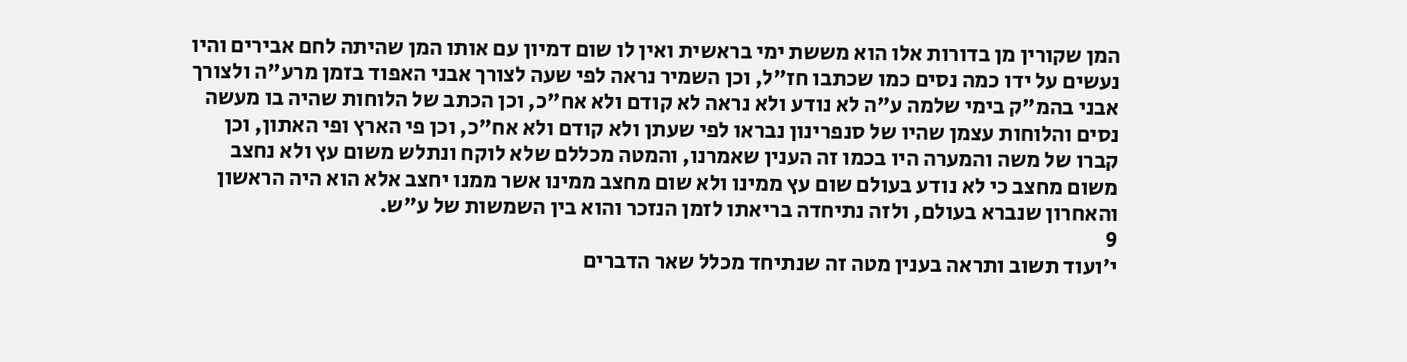המן שקורין מן בדורות אלו הוא מששת ימי בראשית ואין לו שום דמיון עם אותו המן שהיתה לחם אבירים והיו נעשים על ידו כמה נסים כמו שכתבו חז"ל, וכן השמיר נראה לפי שעה לצורך אבני האפוד בזמן מרע"ה ולצורך אבני בהמ"ק בימי שלמה ע"ה לא נודע ולא נראה לא קודם ולא אח"כ, וכן הכתב של הלוחות שהיה בו מעשה נסים והלוחות עצמן שהיו של סנפרינון נבראו לפי שעתן ולא קודם ולא אח"כ, וכן פי הארץ ופי האתון, וכן קברו של משה והמערה היו בכמו זה הענין שאמרנו, והמטה מכללם שלא לוקח ונתלש משום עץ ולא נחצב משום מחצב כי לא נודע בעולם שום עץ ממינו ולא שום מחצב ממינו אשר ממנו יחצב אלא הוא היה הראשון והאחרון שנברא בעולם, ולזה נתיחדה בריאתו לזמן הנזכר והוא בין השמשות של ע"ש.
9
י׳ועוד תשוב ותראה בענין מטה זה שנתיחד מכלל שאר הדברים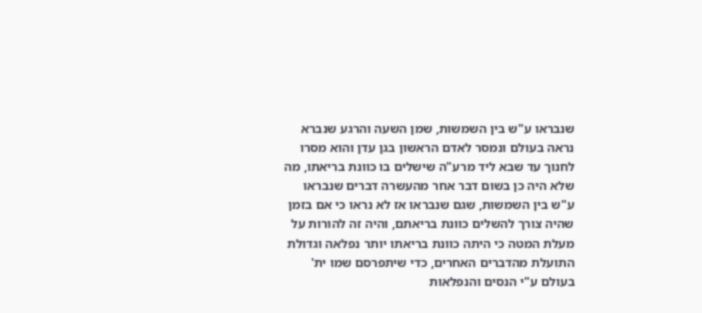שנבראו ע"ש בין השמשות, שמן השעה והרגע שנברא נראה בעולם ונמסר לאדם הראשון בגן עדן והוא מסרו לחנוך עד שבא ליד מרע"ה שישלים בו כוונת בריאתו, מה שלא היה כן בשום דבר אחר מהעשרה דברים שנבראו ע"ש בין השמשות, שגם שנבראו אז לא נראו כי אם בזמן שהיה צורך להשלים כוונת בריאתם, והיה זה להורות על מעלת המטה כי היתה כוונת בריאתו יותר נפלאה וגדולת התועלת מהדברים האחרים, כדי שיתפרסם שמו ית' בעולם ע"י הנסים והנפלאות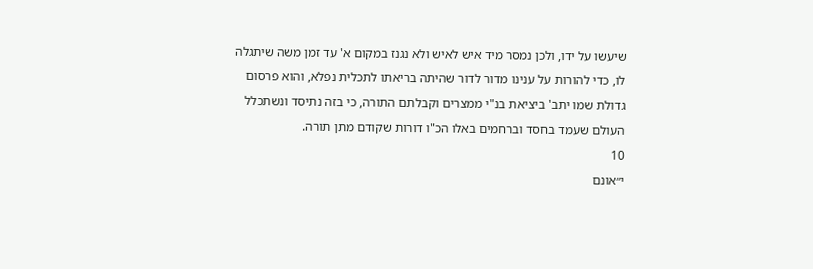שיעשו על ידו, ולכן נמסר מיד איש לאיש ולא נגנז במקום א' עד זמן משה שיתגלה לו, כדי להורות על ענינו מדור לדור שהיתה בריאתו לתכלית נפלא, והוא פרסום גדולת שמו יתב' ביציאת בנ"י ממצרים וקבלתם התורה, כי בזה נתיסד ונשתכלל העולם שעמד בחסד וברחמים באלו הכ"ו דורות שקודם מתן תורה.
10
י״אונם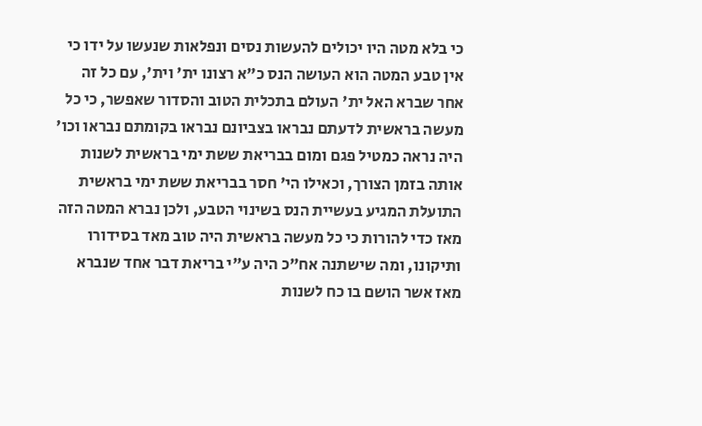כי בלא מטה היו יכולים להעשות נסים ונפלאות שנעשו על ידו כי אין טבע המטה הוא העושה הנס כ"א רצונו ית' וית', עם כל זה אחר שברא האל ית' העולם בתכלית הטוב והסדור שאפשר, כי כל מעשה בראשית לדעתם נבראו בצביונם נבראו בקומתם נבראו וכו' היה נראה כמטיל פגם ומום בבריאת ששת ימי בראשית לשנות אותה בזמן הצורך, וכאילו הי' חסר בבריאת ששת ימי בראשית התועלת המגיע בעשיית הנס בשינוי הטבע, ולכן נברא המטה הזה מאז כדי להורות כי כל מעשה בראשית היה טוב מאד בסידורו ותיקונו, ומה שישתנה אח"כ היה ע"י בריאת דבר אחד שנברא מאז אשר הושם בו כח לשנות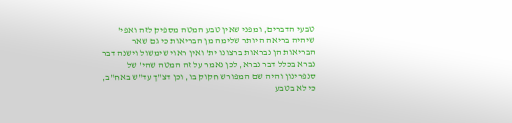טבעי הדברים, ומפני שאין טבע המטה מספיק לזה ואפי' שיהיה בריאה היותר שלימה מן הבריאות כי גם שאר הבריאות הן נבראות ברצונו ית' ואין ראוי שימשול וישנה דבר נברא בכלל דבר נברא, לכן נאמר על זה המטה שהי' של סנפרינון והיה שם המפורש חקוק בו, וכן דצ"ך עד"ש באח"ב, כי לא בטבע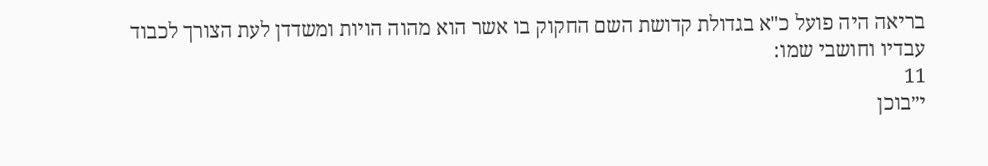בריאה היה פועל כ"א בגדולת קדושת השם החקוק בו אשר הוא מהוה הויות ומשדדן לעת הצורך לכבוד עבדיו וחושבי שמו:
11
י״בוכן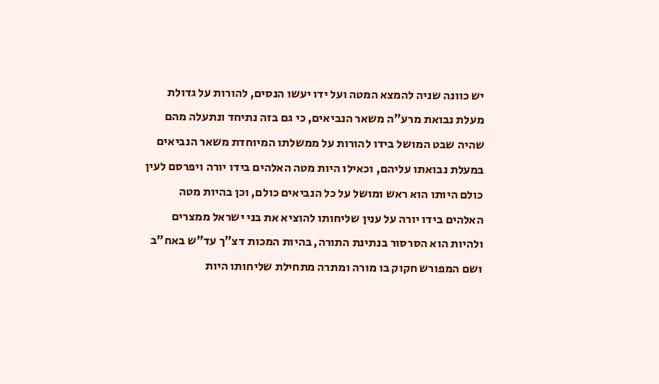יש כוונה שניה להמצא המטה ועל ידו יעשו הנסים, להורות על גדולת מעלת נבואת מרע"ה משאר הנביאים, כי גם בזה נתיחד ונתעלה מהם שהיה שבט המושל בידו להורות על ממשלתו המיוחדת משאר הנביאים במעלת נבואתו עליהם, וכאילו היות מטה האלהים בידו יורה ויפרסם לעין כולם היותו הוא ראש ומושל על כל הנביאים כולם, וכן בהיות מטה האלהים בידו יורה על ענין שליחותו להוציא את בני ישראל ממצרים ולהיות הוא הסרסור בנתינת התורה, בהיות המכות דצ"ך עד"ש באח"ב ושם המפורש חקוק בו מורה ומתרה מתחילת שליחותו היות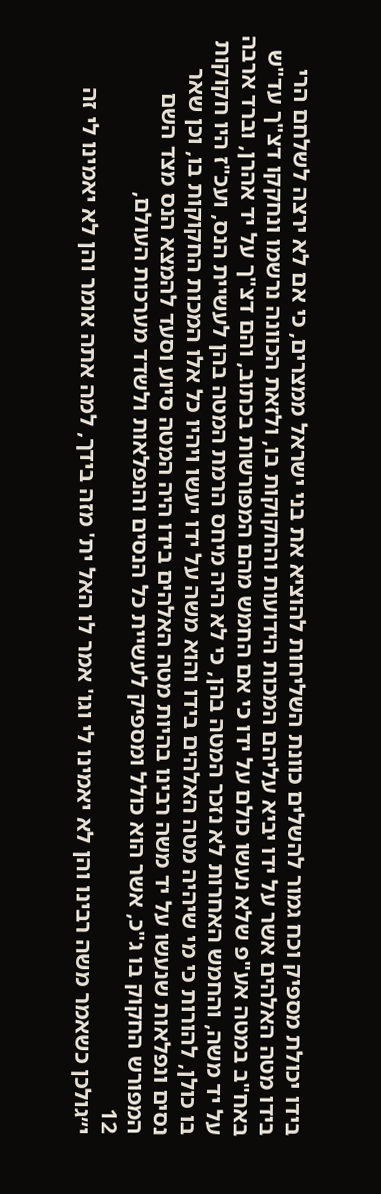בידו יכולת מספיק וכח גמור להשלים כוונת השליחות להוציא את בני ישראל ממצרים, כי אם לא ירצה לשלחם הרי בידו מטה האלהים אשר על ידו יביא עליהם המכות הידועות והחקוקות בו, ולזאת הכוונה נרשמו ונחקקו דצ"ך עד"ש באח"ב במטה אע"פ שלא נעשו כולם על ידו כי אם החמש מהם המפורשות בכתוב, והם דצ"ך על יד אהרן, וברד ארבה על יד משה, והחמש האחרות לא נזכר המטה בהן, כי לא היה מיחס הרמת המטה בהן לעשיית הנס, ועכ"ז היו חקוקות בו כולן, להורות כי מי שיהיה מטה האלהים בידו והוא משה על ידו יעשו ויהיו כל אלו המכות החקוקות בו, וכן שאר נסים ונפלאות שנעשו על יד משה רבינו בהיות מטה האלהים בידו היה המטה סיוע וסעד להמצא הנס מצד השם המפורש החקוק בו ג"כ, אשר הוא כולל ומספיק לעשיית כל הנסים והנפלאות ולשדד מערכות העולם,
12
י״גולכן כשאמר משה רבינו והן לא יאמינו לי וגו' אמר לו האל ית' מזה בידך, למה אתה אומר והן לא יאמינו לי זה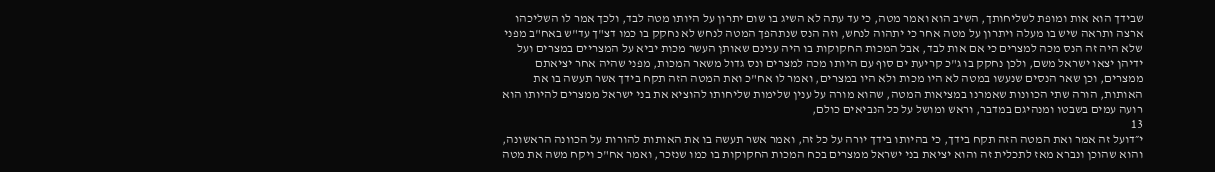שבידך הוא אות ומופת לשליחותך, השיב הוא ואמר מטה, כי עד עתה לא השיג בו שום יתרון על היותו מטה לבד, ולכך אמר לו השליכהו ארצה ותראה שיש בו מעלה ויתרון על מטה אחר כי יתהוה לנחש, וזה הנס שנתהפך המטה לנחש לא נחקק בו כמו דצ"ך עד"ש באח"ב מפני שלא היה זה הנס מכה למצרים כי אם אות לבד, אבל המכות החקוקות בו היה ענינם שאותן העשר מכות יביא על המצריים במצרים ועל ידיהן יצאו ישראל משם, ולכן נחקק בו ג"כ קריעת ים סוף עם היותו מכה למצרים ונס גדול משאר המכות, מפני שהיה אחר יציאתם ממצרים, וכן שאר הנסים שנעשו במטה לא היו מכות ולא היו במצרים, ואמר לו אח"כ ואת המטה הזה תקח בידך אשר תעשה בו את האותות, הורה שתי הכוונות שאמרנו במציאות המטה, שהוא מורה על ענין שלימות שליחותו להוציא את בני ישראל ממצרים להיותו הוא רועה עמים בשבטו ומנהיגם במדבר, וראש ומושל על כל הנביאים כולם,
13
י״דועל זה אמר ואת המטה הזה תקח בידך, כי בהיותו בידך יורה על כל זה, ואמר אשר תעשה בו את האותות להורות על הכוונה הראשונה, והוא שהוכן ונברא מאז לתכלית זה והוא יציאת בני ישראל ממצרים בכח המכות החקוקות בו כמו שנזכר, ואמר אח"כ ויקח משה את מטה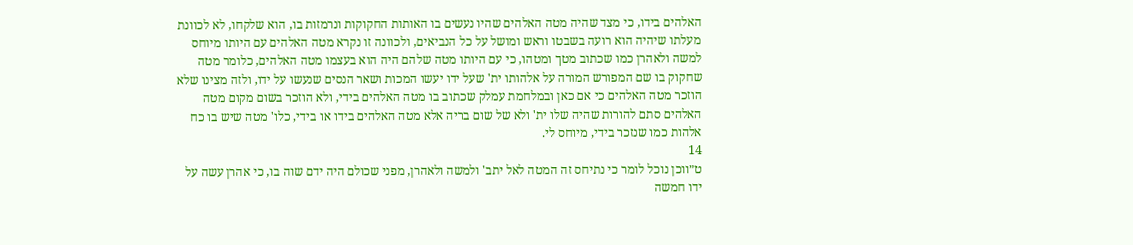האלהים בידו, כי מצד שהיה מטה האלהים שהיו נעשים בו האותות החקוקות ונרמזות בו, הוא שלקחו, לא לכוונת מעלתו שיהיה הוא רועה בשבטו וראש ומושל על כל הנביאים, ולכוונה זו נקרא מטה האלהים עם היותו מיוחס למשה ולאהרן כמו שכתוב מטך ומטהו, כי עם היותו מטה שלהם היה הוא בעצמו מטה האלהים, כלומר מטה שחקוק בו שם המפורש המורה על אלהותו ית' שעל ידו יעשו המכות ושאר הנסים שנעשו על ידו, ולזה מצינו שלא הוזכר מטה האלהים כי אם כאן ובמלחמת עמלק שכתוב בו מטה האלהים בידי, ולא הוזכר בשום מקום מטה האלהים סתם להורות שהיה שלו ית' ולא של שום בריה אלא מטה האלהים בידו או בידי, כלו' מטה שיש בו כח אלהות כמו שנזכר בידי, מיוחס לי.
14
ט״ווכן נוכל לומר כי נתיחס זה המטה לאל יתב' ולמשה ולאהרן, מפני שכולם היה ידם שוה בו, כי אהרן עשה על ידו חמשה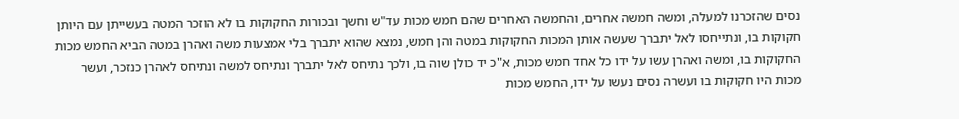נסים שהזכרנו למעלה, ומשה חמשה אחרים, והחמשה האחרים שהם חמש מכות עד"ש וחשך ובכורות החקוקות בו לא הוזכר המטה בעשייתן עם היותן חקוקות בו, ונתייחסו לאל יתברך שעשה אותן המכות החקוקות במטה והן חמש, נמצא שהוא יתברך בלי אמצעות משה ואהרן במטה הביא החמש מכות החקוקות בו, ומשה ואהרן עשו על ידו כל אחד חמש מכות, א"כ יד כולן שוה בו, ולכך נתיחס לאל יתברך ונתיחס למשה ונתיחס לאהרן כנזכר, ועשר מכות היו חקוקות בו ועשרה נסים נעשו על ידו, החמש מכות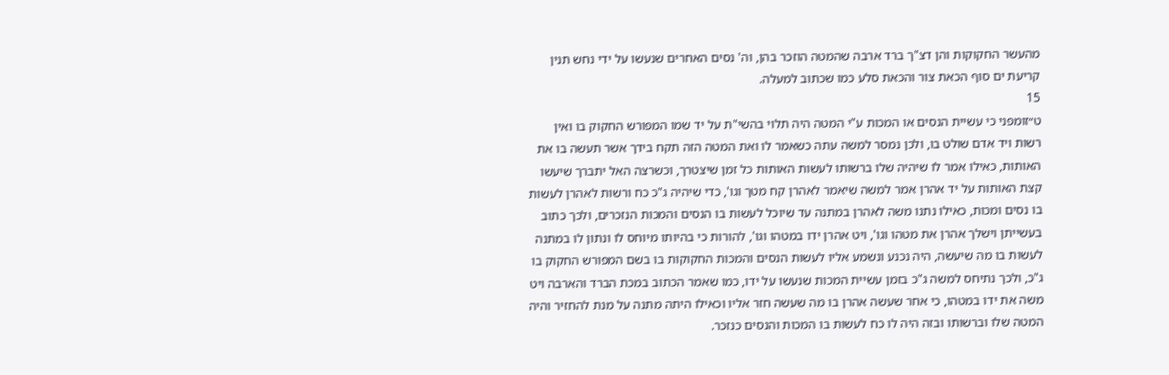מהעשר החקוקות והן דצ"ך ברד ארבה שהמטה הוזכר בהן, וה' נסים האחרים שנעשו על ידי נחש תנין קריעת ים סוף הכאת צור והכאת סלע כמו שכתוב למעלה.
15
ט״זומפני כי עשיית הנסים או המכות ע"י המטה היה תלוי בהשי"ת על יד שמו המפורש החקוק בו ואין רשות ויד אדם שולט בו, ולכן נמסר למשה עתה כשאמר לו ואת המטה הזה תקח בידך אשר תעשה בו את האותות, כאילו אמר לו שיהיה שלו ברשותו לעשות האותות כל זמן שיצטרך, וכשרצה האל יתברך שיעשו קצת האותות על יד אהרן אמר למשה שיאמר לאהרן קח מטך וגו', כדי שיהיה ג"כ כח ורשות לאהרן לעשות בו נסים ומכות, כאילו נתנו משה לאהרן במתנה עד שיוכל לעשות בו הנסים והמכות הנזכרים, ולכך כתוב בעשייתן וישלך אהרן את מטהו וגו', ויט אהרן ידו במטהו וגו', להורות כי בהיותו מיוחס לו ונתון לו במתנה לעשות בו מה שיעשה, היה נכנע ונשמע אליו לעשות הנסים והמכות החקוקות בו בשם המפורש החקוק בו ג"כ, ולכך נתיחס למשה ג"כ בזמן עשיית המכות שנעשו על ידו, כמו שאמר הכתוב במכת הברד והארבה ויט משה את ידו במטהו, כי אחר שעשה אהרן בו מה שעשה חזר אליו וכאילו היתה מתנה על מנת להחזיר והיה המטה שלו וברשותו ובזה היה לו כח לעשות בו המכות והנסים כנזכר.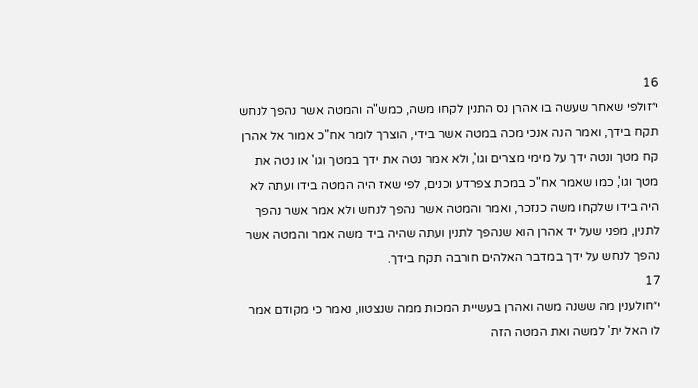16
י״זולפי שאחר שעשה בו אהרן נס התנין לקחו משה, כמש"ה והמטה אשר נהפך לנחש תקח בידך, ואמר הנה אנכי מכה במטה אשר בידי, הוצרך לומר אח"כ אמור אל אהרן קח מטך ונטה ידך על מימי מצרים וגו', ולא אמר נטה את ידך במטך וגו' או נטה את מטך וגו', כמו שאמר אח"כ במכת צפרדע וכנים, לפי שאז היה המטה בידו ועתה לא היה בידו שלקחו משה כנזכר, ואמר והמטה אשר נהפך לנחש ולא אמר אשר נהפך לתנין, מפני שעל יד אהרן הוא שנהפך לתנין ועתה שהיה ביד משה אמר והמטה אשר נהפך לנחש על ידך במדבר האלהים חורבה תקח בידך.
17
י״חולענין מה ששנה משה ואהרן בעשיית המכות ממה שנצטוו, נאמר כי מקודם אמר לו האל ית' למשה ואת המטה הזה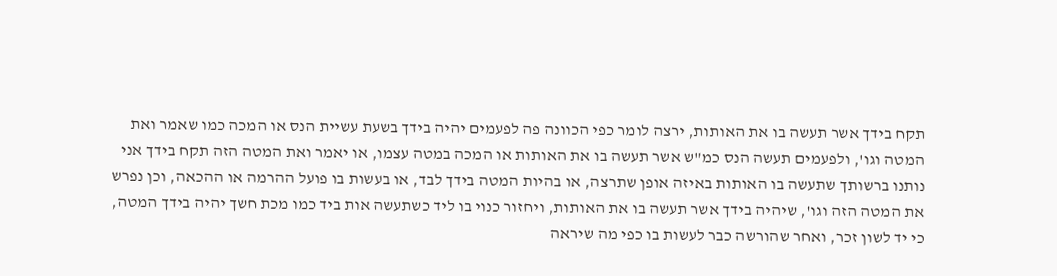תקח בידך אשר תעשה בו את האותות, ירצה לומר כפי הכוונה פה לפעמים יהיה בידך בשעת עשיית הנס או המכה כמו שאמר ואת המטה וגו', ולפעמים תעשה הנס כמ"ש אשר תעשה בו את האותות או המכה במטה עצמו, או יאמר ואת המטה הזה תקח בידך אני נותנו ברשותך שתעשה בו האותות באיזה אופן שתרצה, או בהיות המטה בידך לבד, או בעשות בו פועל ההרמה או ההכאה, וכן נפרש את המטה הזה וגו', שיהיה בידך אשר תעשה בו את האותות, ויחזור כנוי בו ליד כשתעשה אות ביד כמו מכת חשך יהיה בידך המטה, כי יד לשון זכר, ואחר שהורשה כבר לעשות בו כפי מה שיראה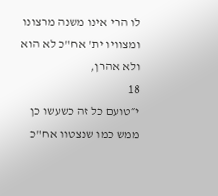לו הרי אינו משנה מרצונו ומצוויו ית' אח"כ לא הוא ולא אהרן,
18
י״טועם כל זה כשעשו כן ממש כמו שנצטוו אח"כ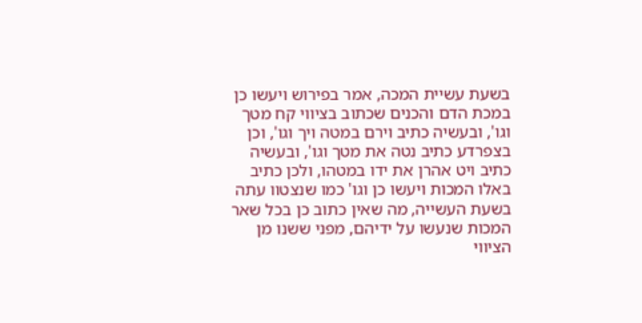בשעת עשיית המכה, אמר בפירוש ויעשו כן במכת הדם והכנים שכתוב בציווי קח מטך וגו', ובעשיה כתיב וירם במטה ויך וגו', וכן בצפרדע כתיב נטה את מטך וגו', ובעשיה כתיב ויט אהרן את ידו במטהו, ולכן כתיב באלו המכות ויעשו כן וגו' כמו שנצטוו עתה בשעת העשייה, מה שאין כתוב כן בכל שאר המכות שנעשו על ידיהם, מפני ששנו מן הציווי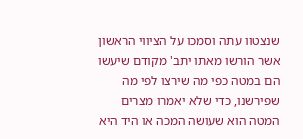שנצטוו עתה וסמכו על הציווי הראשון אשר הורשו מאתו יתב' מקודם שיעשו הם במטה כפי מה שירצו לפי מה שפירשנו, כדי שלא יאמרו מצרים המטה הוא שעושה המכה או היד היא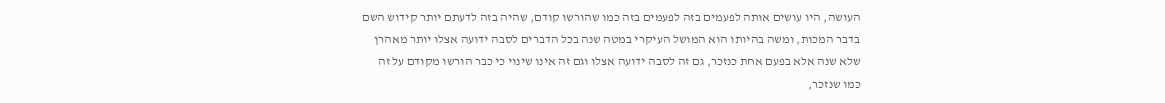העושה, היו עושים אותה לפעמים בזה לפעמים בזה כמו שהורשו קודם, שהיה בזה לדעתם יותר קידוש השם בדבר המכות, ומשה בהיותו הוא המושל העיקרי במטה שנה בכל הדברים לסבה ידועה אצלו יותר מאהרן שלא שנה אלא בפעם אחת כנזכר, גם זה לסבה ידועה אצלו וגם זה אינו שינוי כי כבר הורשו מקודם על זה כמו שנזכר,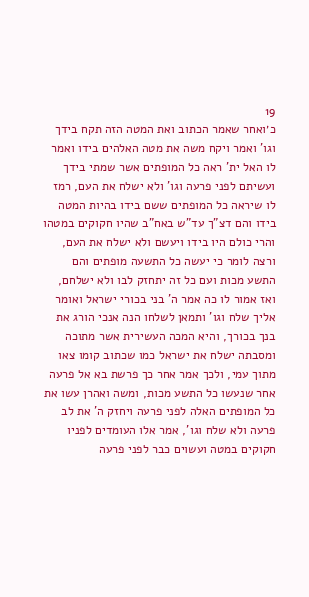19
כ׳ואחר שאמר הכתוב ואת המטה הזה תקח בידך וגו' ואמר ויקח משה את מטה האלהים בידו ואמר לו האל ית' ראה כל המופתים אשר שמתי בידך ועשיתם לפני פרעה וגו' ולא ישלח את העם, רמז לו שיראה כל המופתים ששם בידו בהיות המטה בידו והם דצ"ך עד"ש באח"ב שהיו חקוקים במטהו והרי כולם היו בידו ויעשם ולא ישלח את העם, ורצה לומר כי יעשה כל התשעה מופתים והם התשע מכות ועם כל זה יתחזק לבו ולא ישלחם, ואז אמור לו כה אמר ה' בני בכורי ישראל ואומר אליך שלח וגו' ותמאן לשלחו הנה אנכי הורג את בנך בכורך, והיא המכה העשירית אשר מתוכה ומסבתה ישלח את ישראל כמו שכתוב קומו צאו מתוך עמי, ולכך אמר אחר כך פרשת בא אל פרעה אחר שנעשו כל התשע מכות, ומשה ואהרן עשו את כל המופתים האלה לפני פרעה ויחזק ה' את לב פרעה ולא שלח וגו', אמר אלו העומדים לפניו חקוקים במטה ועשוים כבר לפני פרעה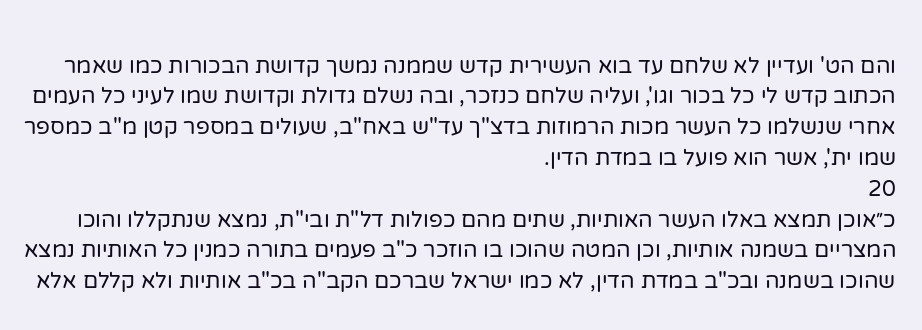והם הט' ועדיין לא שלחם עד בוא העשירית קדש שממנה נמשך קדושת הבכורות כמו שאמר הכתוב קדש לי כל בכור וגו', ועליה שלחם כנזכר, ובה נשלם גדולת וקדושת שמו לעיני כל העמים אחרי שנשלמו כל העשר מכות הרמוזות בדצ"ך עד"ש באח"ב, שעולים במספר קטן מ"ב כמספר שמו ית', אשר הוא פועל בו במדת הדין.
20
כ״אוכן תמצא באלו העשר האותיות, שתים מהם כפולות דל"ת ובי"ת, נמצא שנתקללו והוכו המצריים בשמנה אותיות, וכן המטה שהוכו בו הוזכר כ"ב פעמים בתורה כמנין כל האותיות נמצא שהוכו בשמנה ובכ"ב במדת הדין, לא כמו ישראל שברכם הקב"ה בכ"ב אותיות ולא קללם אלא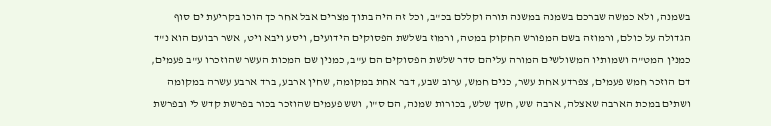בשמנה, ולא כמשה שברכם בשמנה במשנה תורה וקללם בכ"ב, וכל זה היה בתוך מצרים אבל אחר כך הוכו בקריעת ים סוף הגדולה על כולם, ורמוזה בשם המפורש החקוק במטה, ורמוז בשלשת הפסוקים הידועים, ויסע ויבא ויט, אשר רבועם הוא נ"ד כמנין המט"ה ושמותיו המשולשים המורה עליהם סדר שלשת הפסוקים הם ע"ב, כמנין שם המכות העשר שהוזכרו ע"ב פעמים, דם הוזכר חמש פעמים, צפרדע אחת עשר, כנים חמש, ערוב שבע, דבר אחת במקומה, שחין ארבע, ברד ארבע עשרה במקומה ושתים במכת הארבה שאצלה, ארבה שש, חשך שלש, בכורות שמנה, הם ס"ו, ושש פעמים שהוזכר בכור בפרשת קדש לי ובפרשת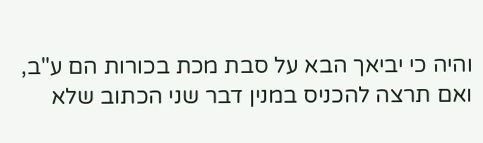והיה כי יביאך הבא על סבת מכת בכורות הם ע"ב, ואם תרצה להכניס במנין דבר שני הכתוב שלא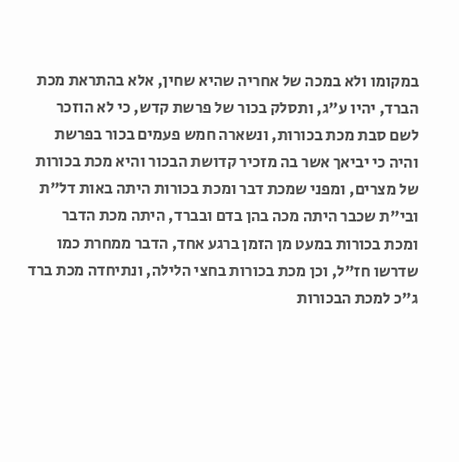במקומו ולא במכה של אחריה שהיא שחין, אלא בהתראת מכת הברד, יהיו ע"ג, ותסלק בכור של פרשת קדש, כי לא הוזכר לשם סבת מכת בכורות, ונשארה חמש פעמים בכור בפרשת והיה כי יביאך אשר בה מזכיר קדושת הבכור והיא מכת בכורות של מצרים, ומפני שמכת דבר ומכת בכורות היתה באות דל"ת ובי"ת שכבר היתה מכה בהן בדם ובברד, היתה מכת הדבר ומכת בכורות במעט מן הזמן ברגע אחד, הדבר ממחרת כמו שדרשו חז"ל, וכן מכת בכורות בחצי הלילה, ונתיחדה מכת ברד ג"כ למכת הבכורות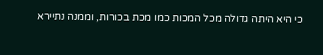כי היא היתה גדולה מכל המכות כמו מכת בכורות, וממנה נתיירא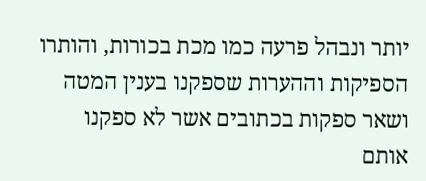יותר ונבהל פרעה כמו מכת בכורות, והותרו הספיקות וההערות שספקנו בענין המטה ושאר ספקות בכתובים אשר לא ספקנו אותם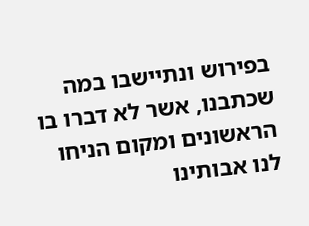בפירוש ונתיישבו במה שכתבנו, אשר לא דברו בו הראשונים ומקום הניחו לנו אבותינו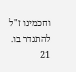וחכמינו ז"ל להתגדר בו.
21